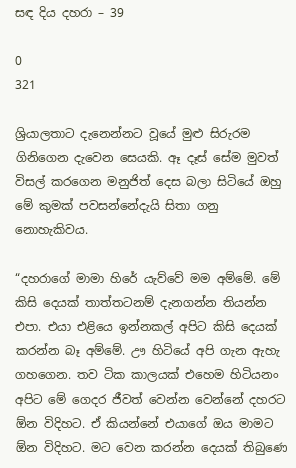සඳ දිය දහරා – 39

0
321

ශ්‍රියාලතාට දැනෙන්නට වූයේ මුළු සිරුරම ගිනිගෙන දැවෙන සෙයකි. ඈ දෑස් සේම මුවත් විසල් කරගෙන මනුජිත් දෙස බලා සිටියේ ඔහු මේ කුමක් පවසන්නේදැයි සිතා ගනු නොහැකිවය.

“දහරාගේ මාමා හිරේ යැව්වේ මම අම්මේ. මේ කිසි දෙයක් තාත්තටනම් දැනගන්න තියන්න එපා. එයා එළියෙ ඉන්නකල් අපිට කිසි දෙයක් කරන්න බෑ අම්මේ. ඌ හිටියේ අපි ගැන ඇහැ ගහගෙන. තව ටික කාලයක් එහෙම හිටියනං අපිට මේ ගෙදර ජීවත් වෙන්න වෙන්නේ දහරට ඕන විදිහට. ඒ කියන්නේ එයාගේ ඔය මාමට ඕන විදිහට. මට වෙන කරන්න දෙයක් තිබුණෙ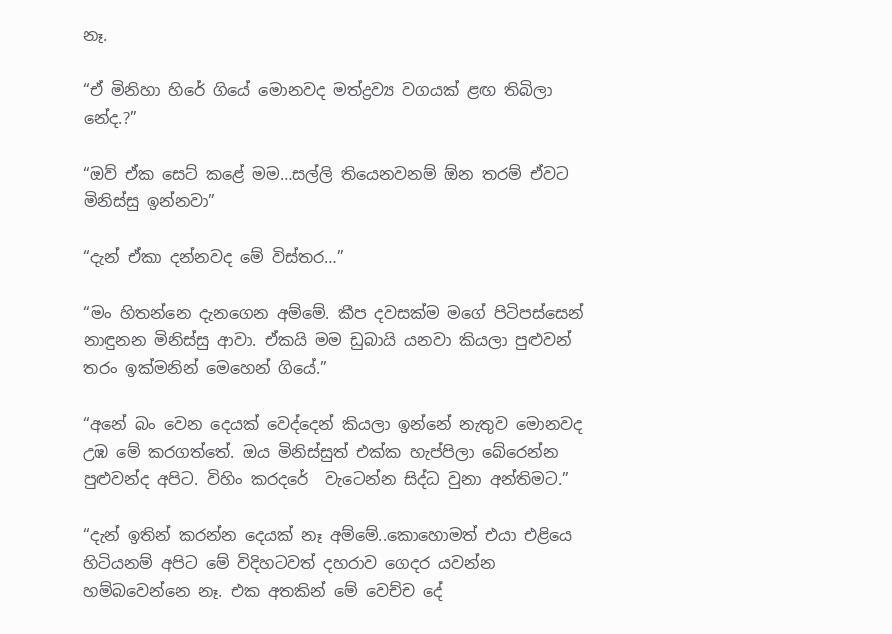නෑ.

“ඒ මිනිහා හිරේ ගියේ මොනවද මත්ද්‍රව්‍ය වගයක් ළඟ තිබිලා නේද.?”

“ඔව් ඒක සෙට් කළේ මම…සල්ලි තියෙනවනම් ඕන තරම් ඒවට මිනිස්සු ඉන්නවා”

“දැන් ඒකා දන්නවද මේ විස්තර…”

“මං හිතන්නෙ දැනගෙන අම්මේ. කීප දවසක්ම මගේ පිටිපස්සෙන් නාඳුනන මිනිස්සු ආවා. ඒකයි මම ඩුබායි යනවා කියලා පුළුවන් තරං ඉක්මනින් මෙහෙන් ගියේ.”

“අනේ බං වෙන දෙයක් වෙද්දෙන් කියලා ඉන්නේ නැතුව මොනවද උඹ මේ කරගත්තේ. ඔය මිනිස්සුත් එක්ක හැප්පිලා බේරෙන්න පුළුවන්ද අපිට. විහිං කරදරේ  වැටෙන්න සිද්ධ වුනා අන්තිමට.”

“දැන් ඉතින් කරන්න දෙයක් නෑ අම්මේ..කොහොමත් එයා එළියෙ හිටියනම් අපිට මේ විදිහටවත් දහරාව ගෙදර යවන්න හම්බවෙන්නෙ නෑ. එක අතකින් මේ වෙච්ච දේ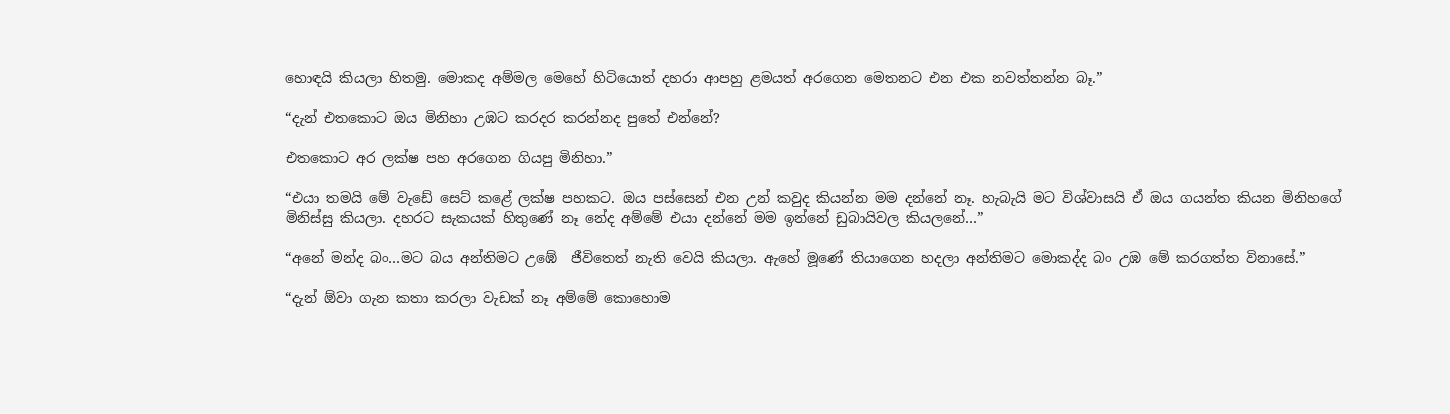හොඳයි කියලා හිතමු. මොකද අම්මල මෙහේ හිටියොත් දහරා ආපහු ළමයත් අරගෙන මෙතනට එන එක නවත්තන්න බෑ.”

“දැන් එතකොට ඔය මිනිහා උඹට කරදර කරන්නද පුතේ එන්නේ?

එතකොට අර ලක්ෂ පහ අරගෙන ගියපු මිනිහා.”

“එයා තමයි මේ වැඩේ සෙට් කළේ ලක්ෂ පහකට. ඔය පස්සෙන් එන උන් කවුද කියන්න මම දන්නේ නෑ. හැබැයි මට විශ්වාසයි ඒ ඔය ගයන්ත කියන මිනිහගේ මිනිස්සු කියලා. දහරට සැකයක් හිතුණේ නෑ නේද අම්මේ එයා දන්නේ මම ඉන්නේ ඩුබායිවල කියලනේ…”

“අනේ මන්ද බං…මට බය අන්තිමට උඹේ  ජීවිතෙත් නැති වෙයි කියලා. ඇහේ මූණේ තියාගෙන හදලා අන්තිමට මොකද්ද බං උඹ මේ කරගත්ත විනාසේ.”

“දැන් ඕවා ගැන කතා කරලා වැඩක් නෑ අම්මේ කොහොම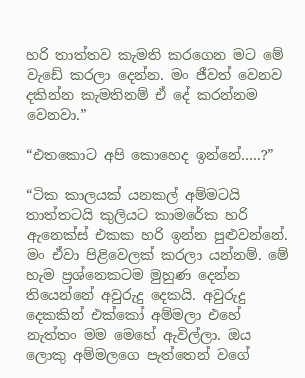හරි තාත්තව කැමති කරගෙන මට මේ වැඩේ කරලා දෙන්න. මං ජීවත් වෙනව දකින්න කැමතිනම් ඒ දේ කරන්නම වෙනවා.”

“එතකොට අපි කොහෙද ඉන්නේ…..?”

“ටික කාලයක් යනකල් අම්මටයි තාත්තටයි කුලියට කාමරේක හරි ඇනෙක්ස් එකක හරි ඉන්න පුළුවන්නේ. මං ඒවා පිළිවෙලක් කරලා යන්නම්. මේ හැම ප්‍රශ්නෙකටම මුහුණ දෙන්න තියෙන්නේ අවුරුදු දෙකයි. අවුරුදු දෙකකින් එක්කෝ අම්මලා එහේ නැත්තං මම මෙහේ ඇවිල්ලා. ඔය ලොකු අම්මලගෙ පැත්තෙන් වගේ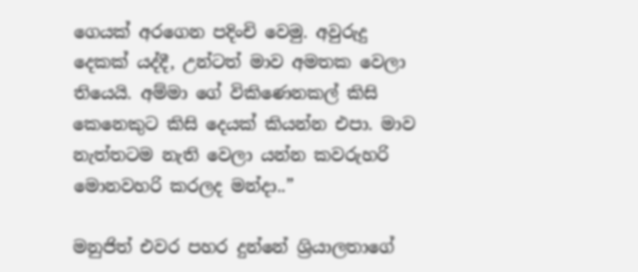ගෙයක් අරගෙන පදිංචි වෙමු. අවුරුදු දෙකක් යද්දී, උන්ටත් මාව අමතක වෙලා තියෙයි. අම්මා ගේ විකිණෙනකල් කිසි කෙනෙකුට කිසි දෙයක් කියන්න එපා. මාව නැත්තටම නැති වෙලා යන්න කවරුහරි මොනවහරි කරලද මන්දා..”

මනුජිත් එවර පහර දුන්නේ ශ්‍රියාලතාගේ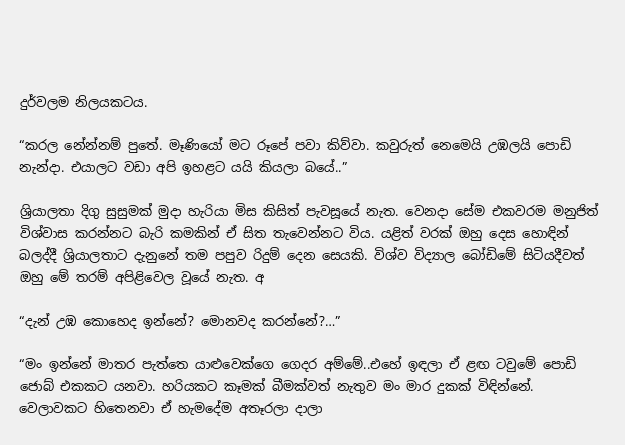දුර්වලම නිලයකටය.

“කරල නේන්නම් පුතේ. මෑණියෝ මට රූපේ පවා කිව්වා. කවුරුත් නෙමෙයි උඹලයි පොඩි නැන්දා. එයාලට වඩා අපි ඉහළට යයි කියලා බයේ..”

ශ්‍රියාලතා දිගු සුසුමක් මුදා හැරියා මිස කිසිත් පැවසූයේ නැත. වෙනදා සේම එකවරම මනුජිත් විශ්වාස කරන්නට බැරි කමකින් ඒ සිත තැවෙන්නට විය. යළිත් වරක් ඔහු දෙස හොඳින් බලද්දී ශ්‍රියාලතාට දැනුනේ තම පපුව රිදුම් දෙන සෙයකි. විශ්ව විද්‍යාල බෝඩිමේ සිටියදීවත් ඔහු මේ තරම් අපිළිවෙල වූයේ නැත. අ

“දැන් උඹ කොහෙද ඉන්නේ? මොනවද කරන්නේ?…”

“මං ඉන්නේ මාතර පැත්තෙ යාළුවෙක්ගෙ ගෙදර අම්මේ..එහේ ඉඳලා ඒ ළඟ ටවුමේ පොඩි ජොබ් එකකට යනවා. හරියකට කෑමක් බීමක්වත් නැතුව මං මාර දුකක් විඳින්නේ. වෙලාවකට හිතෙනවා ඒ හැමදේම අතෑරලා දාලා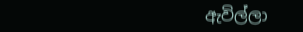ඇවිල්ලා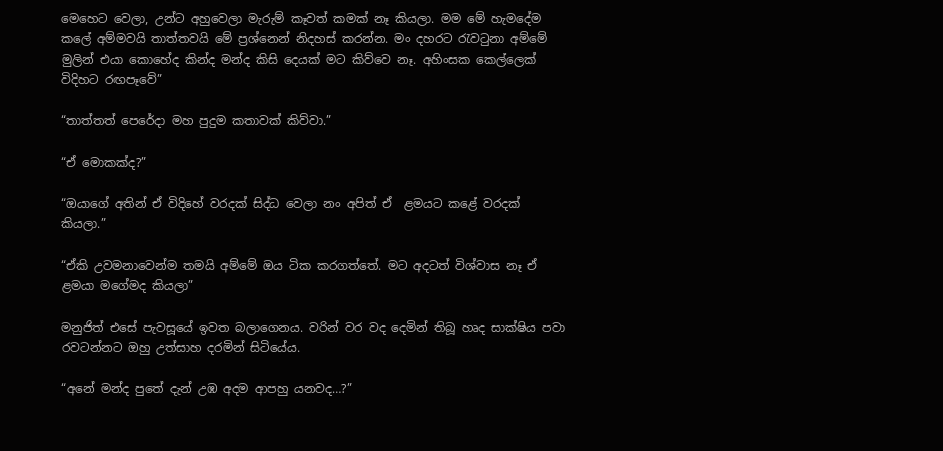මෙහෙට වෙලා, උන්ට අහුවෙලා මැරුම් කෑවත් කමක් නෑ කියලා. මම මේ හැමදේම කලේ අම්මවයි තාත්තවයි මේ ප්‍රශ්නෙන් නිදහස් කරන්න. මං දහරට රැවටුනා අම්මේ මුලින් එයා කොහේද කින්ද මන්ද කිසි දෙයක් මට කිව්වෙ නෑ. අහිංසක කෙල්ලෙක් විදිහට රඟපෑවේ”

“තාත්තත් පෙරේදා මහ පුදුම කතාවක් කිව්වා.”

“ඒ මොකක්ද?”

“ඔයාගේ අතින් ඒ විදිහේ වරදක් සිද්ධ වෙලා නං අපිත් ඒ  ළමයට කළේ වරදක් කියලා.”

“ඒකි උවමනාවෙන්ම තමයි අම්මේ ඔය ටික කරගත්තේ. මට අදටත් විශ්වාස නෑ ඒ ළමයා මගේමද කියලා”

මනුජිත් එසේ පැවසූයේ ඉවත බලාගෙනය. වරින් වර වද දෙමින් තිබූ හෘද සාක්ෂිය පවා රවටන්නට ඔහු උත්සාහ දරමින් සිටියේය.

“අනේ මන්ද පුතේ දැන් උඹ අදම ආපහු යනවද…?”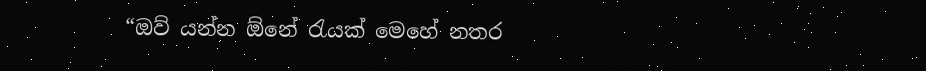“ඔව් යන්න ඕනේ රැයක් මෙහේ නතර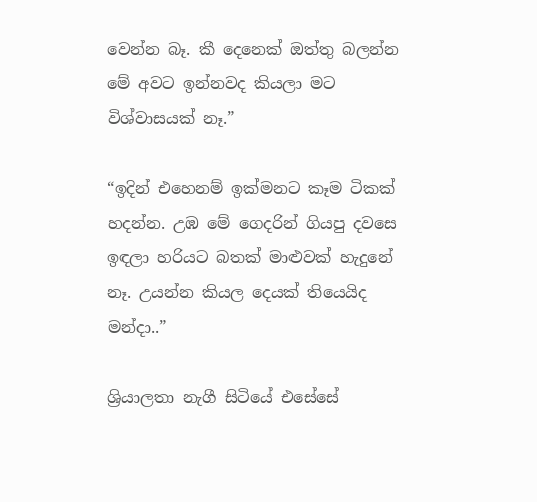වෙන්න බෑ. කී දෙනෙක් ඔත්තු බලන්න මේ අවට ඉන්නවද කියලා මට විශ්වාසයක් නෑ.”

“ඉදින් එහෙනම් ඉක්මනට කෑම ටිකක් හදන්න. උඹ මේ ගෙදරින් ගියපු දවසෙ ඉඳලා හරියට බතක් මාළුවක් හැදුනේ නෑ. උයන්න කියල දෙයක් තියෙයිද මන්දා..”

ශ්‍රියාලතා නැගී සිටියේ එසේසේ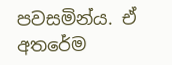පවසමින්ය. ඒ අතරේම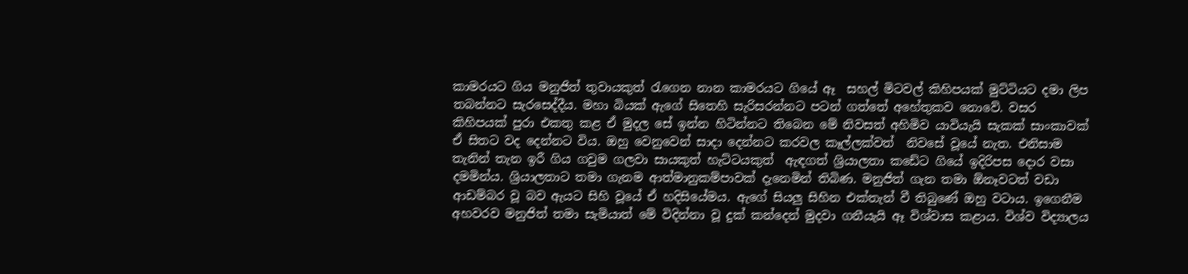කාමරයට ගිය මනුජිත් තුවායකුත් රැගෙන නාන කාමරයට ගියේ ඈ  සහල් මිටවල් කිහිපයක් මුට්ටියට දමා ලිප තබන්නට සැරසෙද්දීය. මහා බියක් ඇගේ සිතෙහි සැරිසරන්නට පටන් ගත්තේ අහේතුකව නොවේ. වසර කිහිපයක් පුරා එකතු කළ ඒ මුදල සේ ඉන්න හිටින්නට තිබෙන මේ නිවසත් අහිමිව යාවියැයි සැකක් සාංකාවක් ඒ සිතට වද දෙන්නට විය. ඔහු වෙනුවෙන් සාදා දෙන්නට කරවල කෑල්ලක්වත්  නිවසේ වූයේ නැත. එනිසාම තැනින් තැන ඉරී ගිය ගවුම ගලවා සායකුත් හැට්ටයකුත්  ඇඳගත් ශ්‍රියාලතා කඩේට ගියේ ඉදිරිපස දොර වසා දමමින්ය. ශ්‍රියාලතාට තමා ගැනම ආත්මානුකම්පාවක් දැනෙමින් තිබිණ. මනුජිත් ගැන තමා ඕනෑවටත් වඩා ආඩම්බර වූ බව ඇයට සිහි වූයේ ඒ හදිසියේමය. ඇගේ සියලු සිහින එක්තැන් වී තිබුණේ ඔහු වටාය. ඉගෙනීම අහවරව මනුජිත් තමා සැමියාත් මේ විදින්නා වූ දුක් කන්දෙන් මුදවා ගනීයැයි ඈ විශ්වාස කළාය. විශ්ව විද්‍යාලය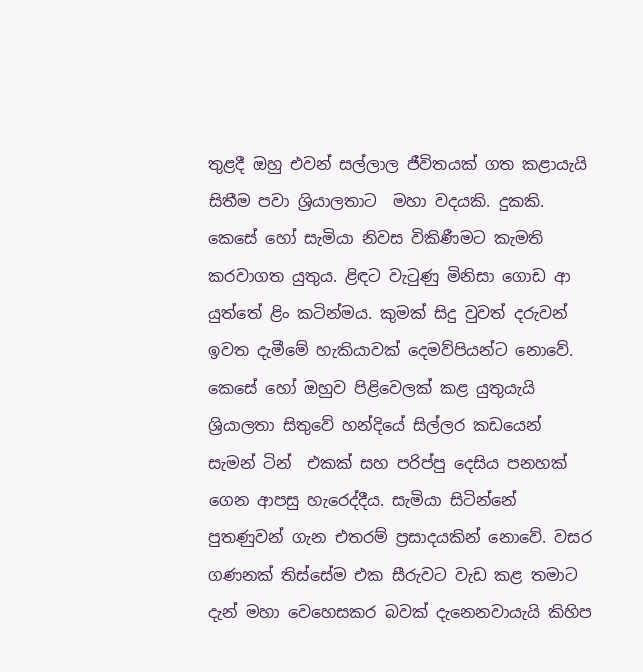තුළදී ඔහු එවන් සල්ලාල ජීවිතයක් ගත කළායැයි සිතීම පවා ශ්‍රියාලතාට  මහා වදයකි. දුකකි. කෙසේ හෝ සැමියා නිවස විකිණීමට කැමති කරවාගත යුතුය. ළිඳට වැටුණු මිනිසා ගොඩ ආ යුත්තේ ළිං කටින්මය. කුමක් සිදු වුවත් දරුවන් ඉවත දැමීමේ හැකියාවක් දෙමව්පියන්ට නොවේ. කෙසේ හෝ ඔහුව පිළිවෙලක් කළ යුතුයැයි ශ්‍රියාලතා සිතුවේ හන්දියේ සිල්ලර කඩයෙන් සැමන් ටින්  එකක් සහ පරිප්පු දෙසිය පනහක් ගෙන ආපසු හැරෙද්දීය. සැමියා සිටින්නේ පුතණුවන් ගැන එතරම් ප්‍රසාදයකින් නොවේ. වසර ගණනක් තිස්සේම එක සීරුවට වැඩ කළ තමාට දැන් මහා වෙහෙසකර බවක් දැනෙනවායැයි කිහිප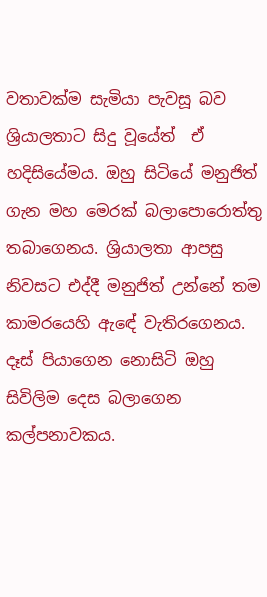වතාවක්ම සැමියා පැවසූ බව ශ්‍රියාලතාට සිදු වූයේත්  ඒ හදිසියේමය. ඔහු සිටියේ මනුජිත් ගැන මහ මෙරක් බලාපොරොත්තු තබාගෙනය. ශ්‍රියාලතා ආපසු නිවසට එද්දී මනුජිත් උන්නේ තම කාමරයෙහි ඇඳේ වැතිරගෙනය. දෑස් පියාගෙන නොසිටි ඔහු සිවිලිම දෙස බලාගෙන කල්පනාවකය.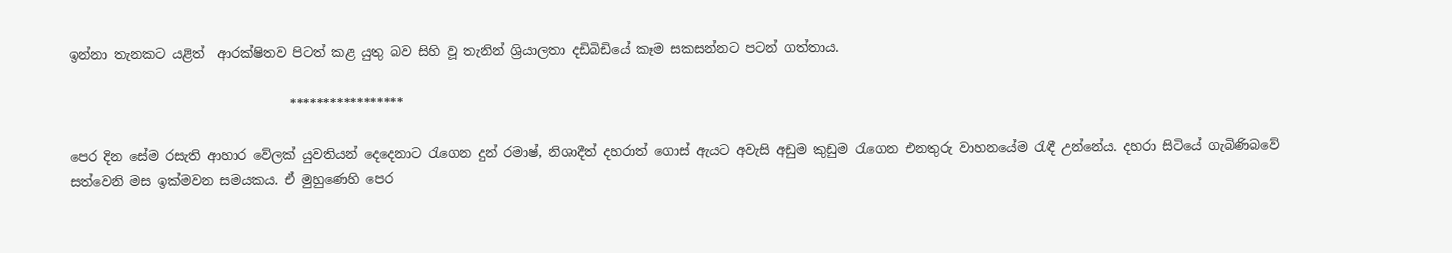ඉන්නා තැනකට යළිත්  ආරක්ෂිතව පිටත් කළ යුතු බව සිහි වූ තැනින් ශ්‍රියාලතා දඩිබිඩියේ කෑම සකසන්නට පටන් ගත්තාය.

                                  *****************

පෙර දින සේම රසැති ආහාර වේලක් යුවතියන් දෙදෙනාට රැගෙන දුන් රමාෂ්, නිශාදීත් දහරාත් ගොස් ඇයට අවැසි අඩුම කුඩුම රැගෙන එනතුරු වාහනයේම රැඳී උන්නේය. දහරා සිටියේ ගැබිණිබවේ  සත්වෙනි මස ඉක්මවන සමයකය. ඒ මුහුණෙහි පෙර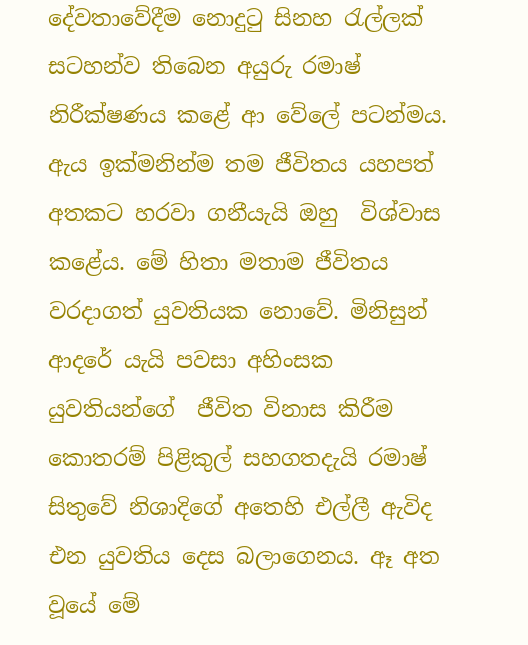දේවතාවේදීම නොදුටු සිනහ රැල්ලක් සටහන්ව තිබෙන අයුරු රමාෂ් නිරීක්ෂණය කළේ ආ වේලේ පටන්මය. ඇය ඉක්මනින්ම තම ජීවිතය යහපත් අතකට හරවා ගනීයැයි ඔහු  විශ්වාස කළේය. මේ හිතා මතාම ජීවිතය වරදාගත් යුවතියක නොවේ. මිනිසුන් ආදරේ යැයි පවසා අහිංසක යුවතියන්ගේ  ජීවිත විනාස කිරීම කොතරම් පිළිකුල් සහගතදැයි රමාෂ් සිතුවේ නිශාදිගේ අතෙහි එල්ලී ඇවිද එන යුවතිය දෙස බලාගෙනය. ඈ අත වූයේ මේ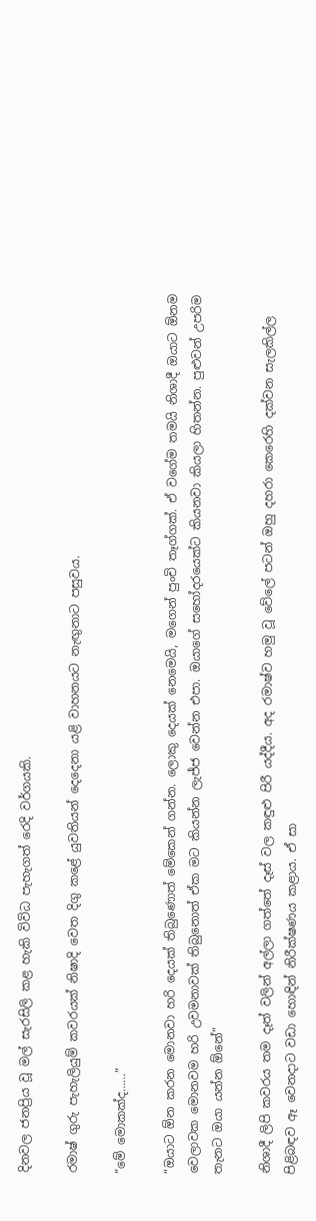දිනවල ජනප්‍රිය වූ මල් සැරසිලි කළ හැකි විවිධ පැහැගත් රෙදි වර්ගයකි.

රමාෂ් ගුරු පැහැලියුම් කවරයක් නිෂාදි වෙත දිගු කළේ යුවතියන් දෙදෙනා යළි වාහනයට නැඟුනාට පසුවය.

“මේ මොකක්ද……”

“ඔයාට ඕන කරන මොනවා හරි දෙයක් තිබුණොත් මේකෙන් ගන්න. ලොකු දෙයක් නෙමෙයි, මගෙන් පුංචි තෑග්ගක්. ඒ වගේම තමයි නිශාදී ඔයාට ඕනම වෙලාවක මොනවම හරි උවමනාවක් තිබුනොත් ඒක මට කියන්න ලැජ්ජ වෙන්න එපා. ඔයාගේ සහෝදරයෙක්ට කියනවා කියලා හිතන්න. පුළුවන් උපරිම තැනට ඔයා යන්න ඕනේ”

නිශාදී ලිපි කවරය තම දෑත් වලින් අල්ලා ගත්තේ දෑස් වල කඳුළු පිරී යද්දීය. අද රමාෂ්ව හමු වූ වේලේ පටන් ඔහු දහරා කෙරෙහි දක්වන සැලකිල්ල පිළිබඳව ඈ වෙනදාට වඩා හොඳින් නිරීක්ෂණය කළාය. ඒ සා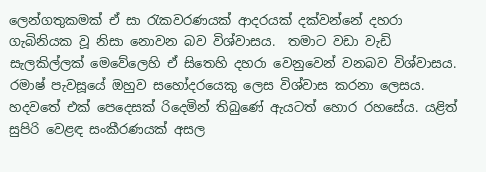ලෙන්ගතුකමක් ඒ සා රැකවරණයක් ආදරයක් දක්වන්නේ දහරා ගැබිනියක වූ නිසා නොවන බව විශ්වාසය.  තමාට වඩා වැඩි සැලකිල්ලක් මෙවේලෙහි ඒ සිතෙහි දහරා වෙනුවෙන් වනබව විශ්වාසය. රමාෂ් පැවසූයේ ඔහුව සහෝදරයෙකු ලෙස විශ්වාස කරනා ලෙසය. හදවතේ එක් පෙදෙසක් රිදෙමින් තිබුණේ ඇයටත් හොර රහසේය. යළිත් සුපිරි වෙළඳ සංකීරණයක් අසල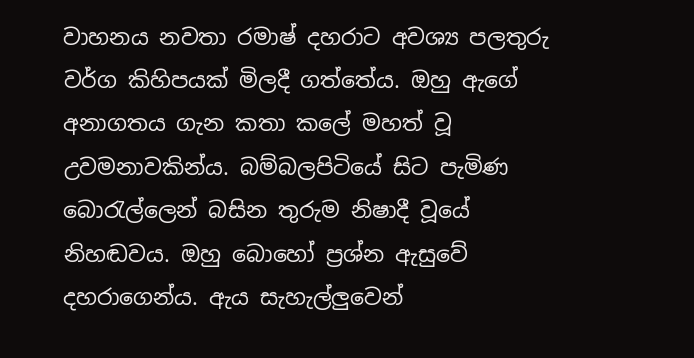වාහනය නවතා රමාෂ් දහරාට අවශ්‍ය පලතුරු වර්ග කිහිපයක් මිලදී ගත්තේය. ඔහු ඇගේ අනාගතය ගැන කතා කලේ මහත් වූ උවමනාවකින්ය. බම්බලපිටියේ සිට පැමිණ බොරැල්ලෙන් බසින තුරුම නිෂාදී වූයේ නිහඬවය. ඔහු බොහෝ ප්‍රශ්න ඇසුවේ දහරාගෙන්ය. ඇය සැහැල්ලුවෙන්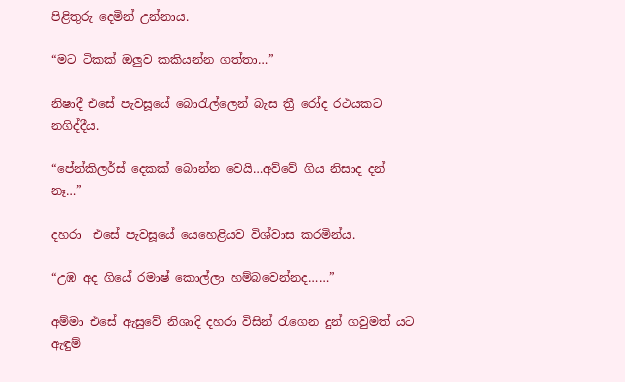පිළිතුරු දෙමින් උන්නාය.

“මට ටිකක් ඔලුව කකියන්න ගත්තා…”

නිෂාදී එසේ පැවසූයේ බොරැල්ලෙන් බැස ත්‍රී රෝද රථයකට නගිද්දීය.

“පේන්කිලර්ස් දෙකක් බොන්න වෙයි…අව්වේ ගිය නිසාද දන් නෑ…”

දහරා  එසේ පැවසූයේ යෙහෙළියව විශ්වාස කරමින්ය.

“උඹ අද ගියේ රමාෂ් කොල්ලා හම්බවෙන්නද……”

අම්මා එසේ ඇසුවේ නිශාදි දහරා විසින් රැගෙන දුන් ගවුමත් යට ඇඳුම්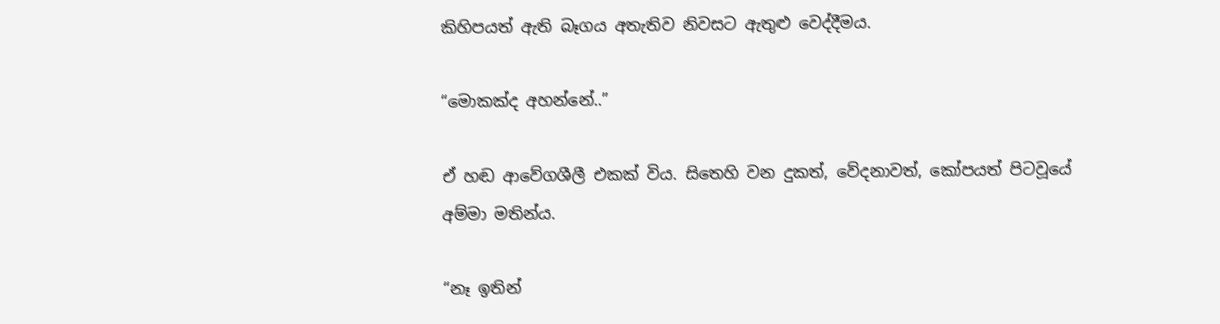කිහිපයත් ඇති බෑගය අතැතිව නිවසට ඇතුළු වෙද්දීමය.

“මොකක්ද අහන්නේ..”

ඒ හඬ ආවේගශීලී එකක් විය. සිතෙහි වන දුකත්, වේදනාවත්, කෝපයත් පිටවූයේ අම්මා මතින්ය.

“නෑ ඉතින්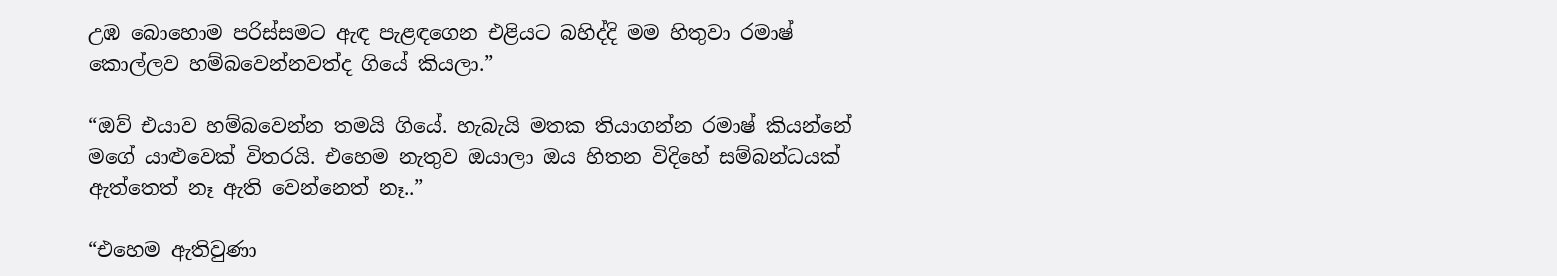උඹ බොහොම පරිස්සමට ඇඳ පැළඳගෙන එළියට බහිද්දි මම හිතුවා රමාෂ් කොල්ලව හම්බවෙන්නවත්ද ගියේ කියලා.”

“ඔව් එයාව හම්බවෙන්න තමයි ගියේ. හැබැයි මතක තියාගන්න රමාෂ් කියන්නේ මගේ යාළුවෙක් විතරයි. එහෙම නැතුව ඔයාලා ඔය හිතන විදිහේ සම්බන්ධයක් ඇත්තෙත් නෑ ඇති වෙන්නෙත් නෑ..”

“එහෙම ඇතිවුණා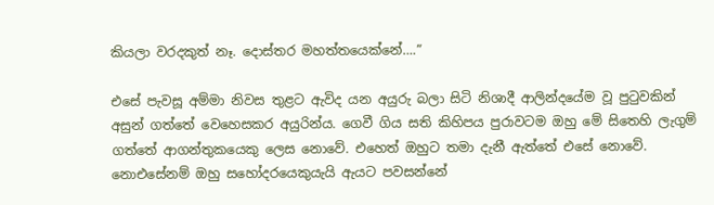කියලා වරදකුත් නෑ. දොස්තර මහත්තයෙක්නේ….”

එසේ පැවසූ අම්මා නිවස තුළට ඇවිද යන අයුරු බලා සිටි නිශාදී ආලින්දයේම වූ පුටුවකින් අසුන් ගත්තේ වෙහෙසකර අයුරින්ය. ගෙවී ගිය සති කිහිපය පුරාවටම ඔහු මේ සිතෙහි ලැගුම් ගත්තේ ආගන්තුකයෙකු ලෙස නොවේ. එහෙත් ඔහුට තමා දැනී ඇත්තේ එසේ නොවේ. නොඑසේනම් ඔහු සහෝදරයෙකුයැයි ඇයට පවසන්නේ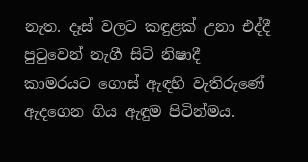නැත. දෑස් වලට කඳුළක් උනා එද්දී පුටුවෙන් නැගී සිටි නිෂාදී කාමරයට ගොස් ඇඳහි වැතිරුණේ ඇදගෙන ගිය ඇඳුම පිටින්මය.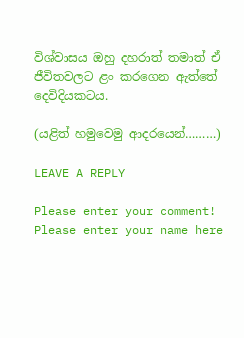විශ්වාසය ඔහු දහරාත් තමාත් ඒ ජීවිතවලට ළං කරගෙන ඇත්තේ දෙවිදියකටය.

(යළිත් හමුවෙමු ආදරයෙන්………)

LEAVE A REPLY

Please enter your comment!
Please enter your name here